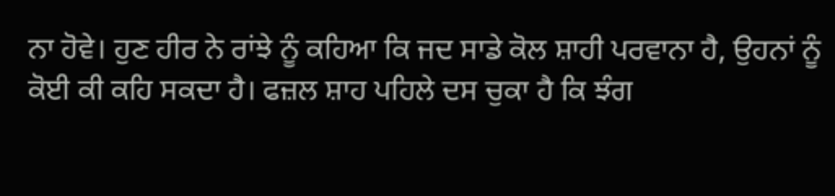ਨਾ ਹੋਵੇ। ਹੁਣ ਹੀਰ ਨੇ ਰਾਂਝੇ ਨੂੰ ਕਹਿਆ ਕਿ ਜਦ ਸਾਡੇ ਕੋਲ ਸ਼ਾਹੀ ਪਰਵਾਨਾ ਹੈ, ਉਹਨਾਂ ਨੂੰ ਕੋਈ ਕੀ ਕਹਿ ਸਕਦਾ ਹੈ। ਫਜ਼ਲ ਸ਼ਾਹ ਪਹਿਲੇ ਦਸ ਚੁਕਾ ਹੈ ਕਿ ਝੰਗ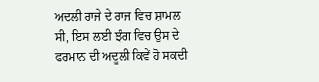ਅਦਲੀ ਰਾਜੇ ਦੇ ਰਾਜ ਵਿਚ ਸ਼ਾਮਲ ਸੀ, ਇਸ ਲਈ ਝੰਗ ਵਿਚ ਉਸ ਦੇ ਫਰਮਾਨ ਦੀ ਅਦੂਲੀ ਕਿਵੇਂ ਹੋ ਸਕਦੀ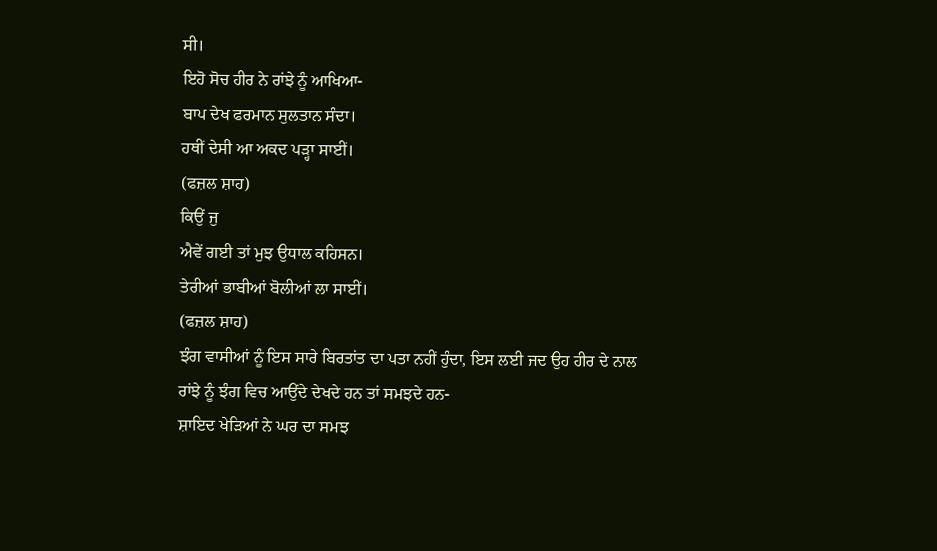ਸੀ।
ਇਹੋ ਸੋਚ ਹੀਰ ਨੇ ਰਾਂਝੇ ਨੂੰ ਆਖਿਆ-
ਬਾਪ ਦੇਖ ਫਰਮਾਨ ਸੁਲਤਾਨ ਸੰਦਾ।
ਹਥੀਂ ਦੇਸੀ ਆ ਅਕਦ ਪੜ੍ਹਾ ਸਾਈਂ।
(ਫਜ਼ਲ ਸ਼ਾਹ)
ਕਿਉਂ ਜੁ
ਐਵੇਂ ਗਈ ਤਾਂ ਮੁਝ ਉਧਾਲ ਕਹਿਸਨ।
ਤੇਰੀਆਂ ਭਾਬੀਆਂ ਬੋਲੀਆਂ ਲਾ ਸਾਈਂ।
(ਫਜ਼ਲ ਸ਼ਾਹ)
ਝੰਗ ਵਾਸੀਆਂ ਨੂੰ ਇਸ ਸਾਰੇ ਬਿਰਤਾਂਤ ਦਾ ਪਤਾ ਨਹੀਂ ਹੁੰਦਾ, ਇਸ ਲਈ ਜਦ ਉਹ ਹੀਰ ਦੇ ਨਾਲ ਰਾਂਝੇ ਨੂੰ ਝੰਗ ਵਿਚ ਆਉਂਦੇ ਦੇਖਦੇ ਹਨ ਤਾਂ ਸਮਝਦੇ ਹਨ-
ਸ਼ਾਇਦ ਖੇੜਿਆਂ ਨੇ ਘਰ ਦਾ ਸਮਝ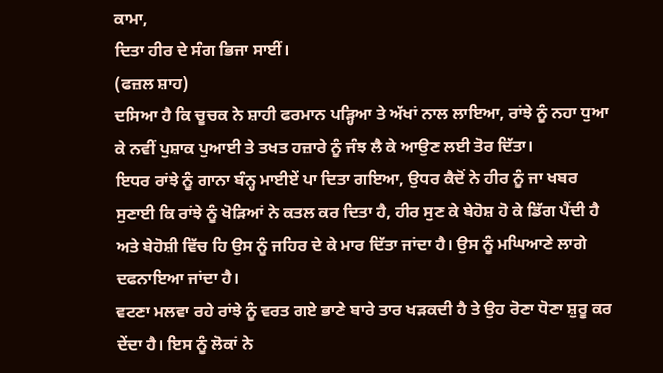ਕਾਮਾ,
ਦਿਤਾ ਹੀਰ ਦੇ ਸੰਗ ਭਿਜਾ ਸਾਈਂ।
(ਫਜ਼ਲ ਸ਼ਾਹ)
ਦਸਿਆ ਹੈ ਕਿ ਚੂਚਕ ਨੇ ਸ਼ਾਹੀ ਫਰਮਾਨ ਪੜ੍ਹਿਆ ਤੇ ਅੱਖਾਂ ਨਾਲ ਲਾਇਆ, ਰਾਂਝੇ ਨੂੰ ਨਹਾ ਧੁਆ ਕੇ ਨਵੀਂ ਪੁਸ਼ਾਕ ਪੁਆਈ ਤੇ ਤਖਤ ਹਜ਼ਾਰੇ ਨੂੰ ਜੰਝ ਲੈ ਕੇ ਆਉਣ ਲਈ ਤੋਰ ਦਿੱਤਾ।
ਇਧਰ ਰਾਂਝੇ ਨੂੰ ਗਾਨਾ ਬੰਨ੍ਹ ਮਾਈਏਂ ਪਾ ਦਿਤਾ ਗਇਆ, ਉਧਰ ਕੈਦੋਂ ਨੇ ਹੀਰ ਨੂੰ ਜਾ ਖਬਰ ਸੁਣਾਈ ਕਿ ਰਾਂਝੇ ਨੂੰ ਖੋੜਿਆਂ ਨੇ ਕਤਲ ਕਰ ਦਿਤਾ ਹੈ, ਹੀਰ ਸੁਣ ਕੇ ਬੇਹੋਸ਼ ਹੋ ਕੇ ਡਿੱਗ ਪੈਂਦੀ ਹੈ ਅਤੇ ਬੇਹੋਸ਼ੀ ਵਿੱਚ ਹਿ ਉਸ ਨੂੰ ਜਹਿਰ ਦੇ ਕੇ ਮਾਰ ਦਿੱਤਾ ਜਾਂਦਾ ਹੈ। ਉਸ ਨੂੰ ਮਘਿਆਣੇ ਲਾਗੇ ਦਫਨਾਇਆ ਜਾਂਦਾ ਹੈ।
ਵਟਣਾ ਮਲਵਾ ਰਹੇ ਰਾਂਝੇ ਨੂੰ ਵਰਤ ਗਏ ਭਾਣੇ ਬਾਰੇ ਤਾਰ ਖੜਕਦੀ ਹੈ ਤੇ ਉਹ ਰੋਣਾ ਧੋਣਾ ਸ਼ੁਰੂ ਕਰ ਦੇਂਦਾ ਹੈ। ਇਸ ਨੂੰ ਲੋਕਾਂ ਨੇ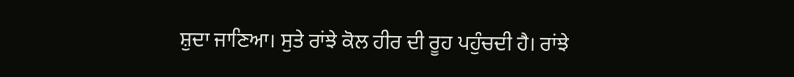ਸ਼ੁਦਾ ਜਾਣਿਆ। ਸੁਤੇ ਰਾਂਝੇ ਕੋਲ ਹੀਰ ਦੀ ਰੂਹ ਪਹੁੰਚਦੀ ਹੈ। ਰਾਂਝੇ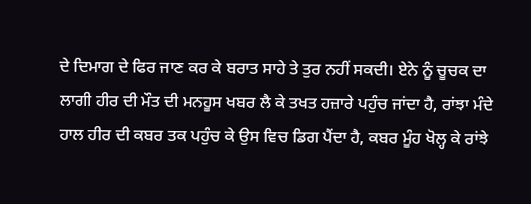ਦੇ ਦਿਮਾਗ ਦੇ ਫਿਰ ਜਾਣ ਕਰ ਕੇ ਬਰਾਤ ਸਾਹੇ ਤੇ ਤੁਰ ਨਹੀਂ ਸਕਦੀ। ਏਨੇ ਨੂੰ ਚੂਚਕ ਦਾ ਲਾਗੀ ਹੀਰ ਦੀ ਮੌਤ ਦੀ ਮਨਹੂਸ ਖਬਰ ਲੈ ਕੇ ਤਖਤ ਹਜ਼ਾਰੇ ਪਹੁੰਚ ਜਾਂਦਾ ਹੈ, ਰਾਂਝਾ ਮੰਦੇ ਹਾਲ ਹੀਰ ਦੀ ਕਬਰ ਤਕ ਪਹੁੰਚ ਕੇ ਉਸ ਵਿਚ ਡਿਗ ਪੈਂਦਾ ਹੈ, ਕਬਰ ਮੂੰਹ ਖੋਲ੍ਹ ਕੇ ਰਾਂਝੇ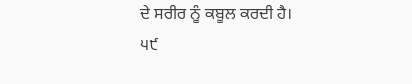ਦੇ ਸਰੀਰ ਨੂੰ ਕਬੂਲ ਕਰਦੀ ਹੈ।
੫੯